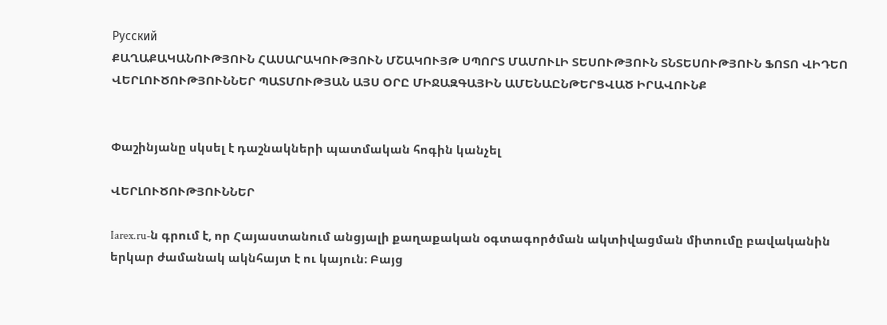Русский
ՔԱՂԱՔԱԿԱՆՈՒԹՅՈՒՆ ՀԱՍԱՐԱԿՈՒԹՅՈՒՆ ՄՇԱԿՈՒՅԹ ՍՊՈՐՏ ՄԱՄՈՒԼԻ ՏԵՍՈՒԹՅՈՒՆ ՏՆՏԵՍՈՒԹՅՈՒՆ ՖՈՏՈ ՎԻԴԵՈ ՎԵՐԼՈՒԾՈՒԹՅՈՒՆՆԵՐ ՊԱՏՄՈՒԹՅԱՆ ԱՅՍ ՕՐԸ ՄԻՋԱԶԳԱՅԻՆ ԱՄԵՆԱԸՆԹԵՐՑՎԱԾ ԻՐԱՎՈՒՆՔ


Փաշինյանը սկսել է դաշնակների պատմական հոգին կանչել

ՎԵՐԼՈՒԾՈՒԹՅՈՒՆՆԵՐ

Iarex.ru-ն գրում է, որ Հայաստանում անցյալի քաղաքական օգտագործման ակտիվացման միտումը բավականին երկար ժամանակ ակնհայտ է ու կայուն։ Բայց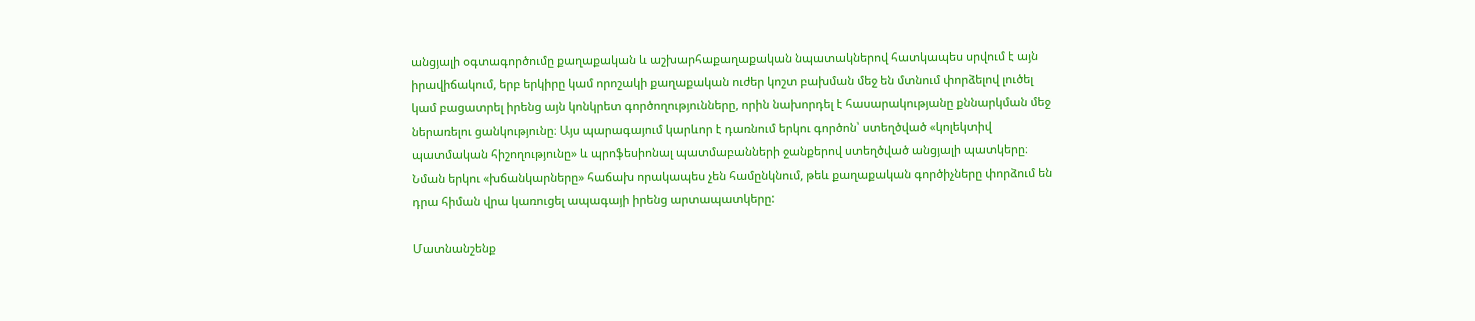անցյալի օգտագործումը քաղաքական և աշխարհաքաղաքական նպատակներով հատկապես սրվում է այն իրավիճակում, երբ երկիրը կամ որոշակի քաղաքական ուժեր կոշտ բախման մեջ են մտնում փորձելով լուծել կամ բացատրել իրենց այն կոնկրետ գործողությունները, որին նախորդել է հասարակությանը քննարկման մեջ ներառելու ցանկությունը։ Այս պարագայում կարևոր է դառնում երկու գործոն՝ ստեղծված «կոլեկտիվ պատմական հիշողությունը» և պրոֆեսիոնալ պատմաբանների ջանքերով ստեղծված անցյալի պատկերը։ Նման երկու «խճանկարները» հաճախ որակապես չեն համընկնում, թեև քաղաքական գործիչները փորձում են դրա հիման վրա կառուցել ապագայի իրենց արտապատկերը:

Մատնանշենք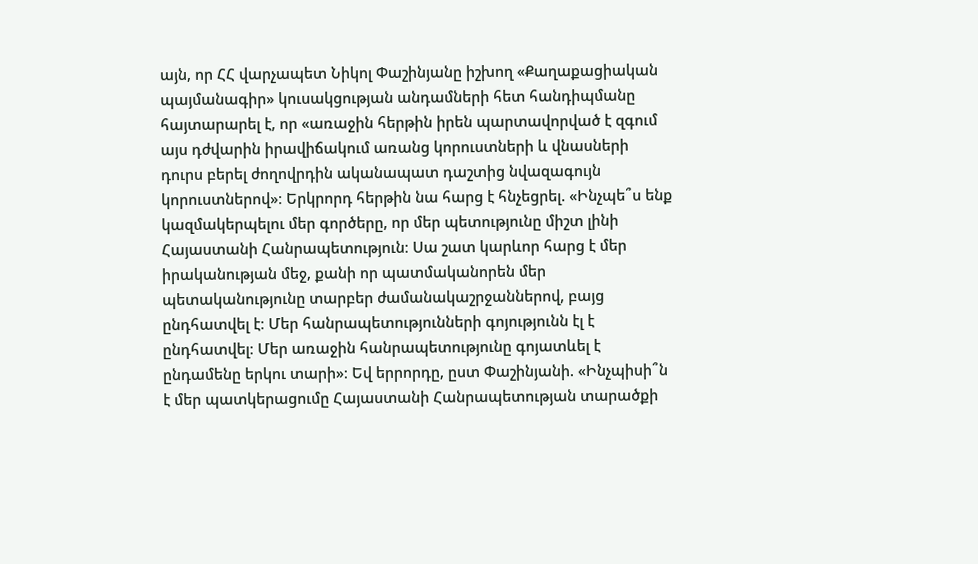այն, որ ՀՀ վարչապետ Նիկոլ Փաշինյանը իշխող «Քաղաքացիական պայմանագիր» կուսակցության անդամների հետ հանդիպմանը հայտարարել է, որ «առաջին հերթին իրեն պարտավորված է զգում այս դժվարին իրավիճակում առանց կորուստների և վնասների դուրս բերել ժողովրդին ականապատ դաշտից նվազագույն կորուստներով»։ Երկրորդ հերթին նա հարց է հնչեցրել. «Ինչպե՞ս ենք կազմակերպելու մեր գործերը, որ մեր պետությունը միշտ լինի Հայաստանի Հանրապետություն։ Սա շատ կարևոր հարց է մեր իրականության մեջ, քանի որ պատմականորեն մեր պետականությունը տարբեր ժամանակաշրջաններով, բայց ընդհատվել է։ Մեր հանրապետությունների գոյությունն էլ է ընդհատվել։ Մեր առաջին հանրապետությունը գոյատևել է ընդամենը երկու տարի»։ Եվ երրորդը, ըստ Փաշինյանի. «Ինչպիսի՞ն է մեր պատկերացումը Հայաստանի Հանրապետության տարածքի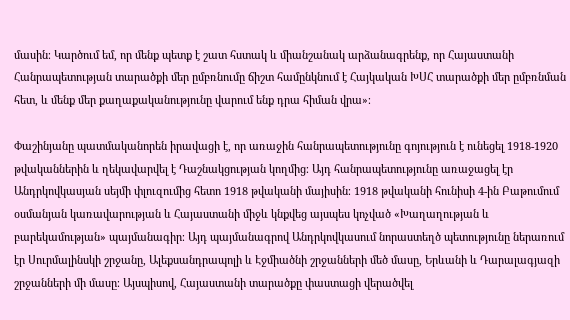մասին։ Կարծում եմ, որ մենք պետք է շատ հստակ և միանշանակ արձանագրենք, որ Հայաստանի Հանրապետության տարածքի մեր ըմբռնումը ճիշտ համընկնում է Հայկական ԽՍՀ տարածքի մեր ըմբռնման հետ, և մենք մեր քաղաքականությունը վարում ենք դրա հիման վրա»։

Փաշինյանը պատմականորեն իրավացի է, որ առաջին հանրապետությունը գոյություն է ունեցել 1918-1920 թվականներին և ղեկավարվել է Դաշնակցության կողմից։ Այդ հանրապետությունը առաջացել էր Անդրկովկասյան սեյմի փլուզումից հետո 1918 թվականի մայիսին։ 1918 թվականի հունիսի 4-ին Բաթումում օսմանյան կառավարության և Հայաստանի միջև կնքվեց այսպես կոչված «Խաղաղության և բարեկամության» պայմանագիր։ Այդ պայմանագրով Անդրկովկասում նորաստեղծ պետությունը ներառում էր Սուրմալինսկի շրջանը, Ալեքսանդրապոլի և Էջմիածնի շրջանների մեծ մասը, Երևանի և Դարալագյազի շրջանների մի մասը։ Այսպիսով, Հայաստանի տարածքը փաստացի վերածվել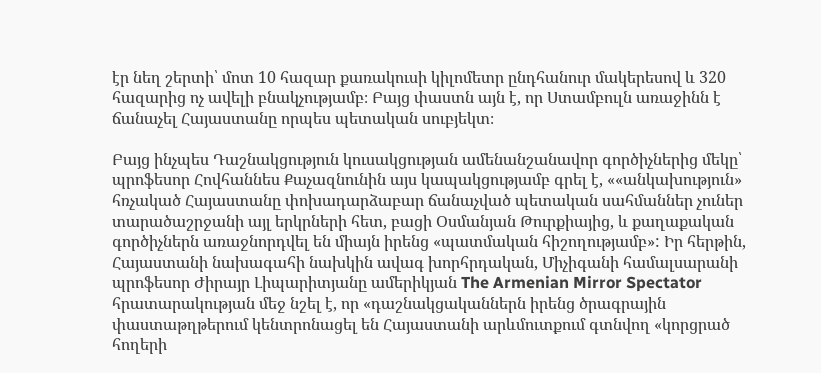էր նեղ շերտի՝ մոտ 10 հազար քառակուսի կիլոմետր ընդհանուր մակերեսով և 320 հազարից ոչ ավելի բնակչությամբ։ Բայց փաստն այն է, որ Ստամբուլն առաջինն է ճանաչել Հայաստանը որպես պետական սուբյեկտ։

Բայց ինչպես Դաշնակցություն կուսակցության ամենանշանավոր գործիչներից մեկը՝ պրոֆեսոր Հովհաննես Քաչազնունին այս կապակցությամբ գրել է, ««անկախություն» հռչակած Հայաստանը փոխադարձաբար ճանաչված պետական սահմաններ չուներ տարածաշրջանի այլ երկրների հետ, բացի Օսմանյան Թուրքիայից, և քաղաքական գործիչներն առաջնորդվել են միայն իրենց «պատմական հիշողությամբ»: Իր հերթին, Հայաստանի նախագահի նախկին ավագ խորհրդական, Միչիգանի համալսարանի պրոֆեսոր Ժիրայր Լիպարիտյանը ամերիկյան The Armenian Mirror Spectator հրատարակության մեջ նշել է, որ «դաշնակցականներն իրենց ծրագրային փաստաթղթերում կենտրոնացել են Հայաստանի արևմուտքում գտնվող «կորցրած հողերի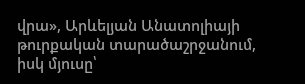վրա», Արևելյան Անատոլիայի թուրքական տարածաշրջանում, իսկ մյուսը՝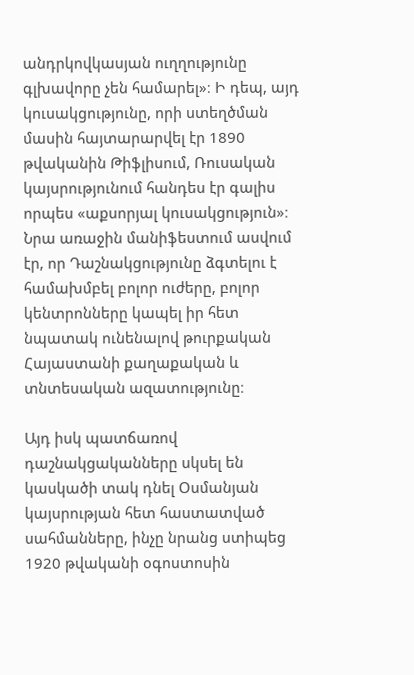անդրկովկասյան ուղղությունը գլխավորը չեն համարել»։ Ի դեպ, այդ կուսակցությունը, որի ստեղծման մասին հայտարարվել էր 1890 թվականին Թիֆլիսում, Ռուսական կայսրությունում հանդես էր գալիս որպես «աքսորյալ կուսակցություն»։ Նրա առաջին մանիֆեստում ասվում էր, որ Դաշնակցությունը ձգտելու է համախմբել բոլոր ուժերը, բոլոր կենտրոնները կապել իր հետ նպատակ ունենալով թուրքական Հայաստանի քաղաքական և տնտեսական ազատությունը։

Այդ իսկ պատճառով դաշնակցականները սկսել են կասկածի տակ դնել Օսմանյան կայսրության հետ հաստատված սահմանները, ինչը նրանց ստիպեց 1920 թվականի օգոստոսին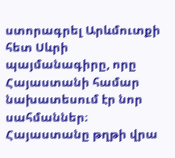ստորագրել Արևմուտքի հետ Սևրի պայմանագիրը, որը Հայաստանի համար նախատեսում էր նոր սահմաններ։ Հայաստանը թղթի վրա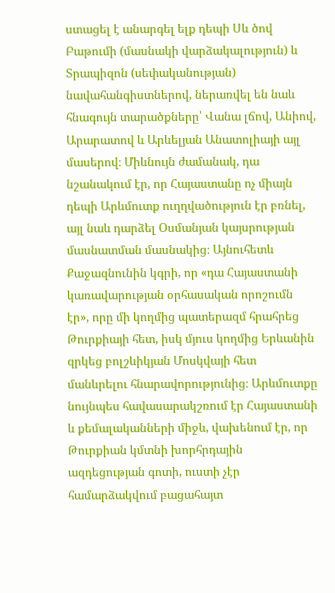ստացել է անարգել ելք դեպի Սև ծով Բաթումի (մասնակի վարձակալություն) և Տրապիզոն (սեփականության) նավահանգիստներով, ներառվել են նաև հնագույն տարածքները՝ Վանա լճով, Անիով, Արարատով և Արևելյան Անատոլիայի այլ մասերով։ Միևնույն ժամանակ, դա նշանակում էր, որ Հայաստանը ոչ միայն դեպի Արևմուտք ուղղվածություն էր բռնել, այլ նաև դարձել Օսմանյան կայսրության մասնատման մասնակից։ Այնուհետև Քաջազնունին կգրի, որ «դա Հայաստանի կառավարության օրհասական որոշումն էր», որը մի կողմից պատերազմ հրահրեց Թուրքիայի հետ, իսկ մյուս կողմից Երևանին զրկեց բոլշևիկյան Մոսկվայի հետ մանևրելու հնարավորությունից։ Արևմուտքը նույնպես հավասարակշռում էր Հայաստանի և քեմալականների միջև, վախենում էր, որ Թուրքիան կմտնի խորհրդային ազդեցության գոտի, ուստի չէր համարձակվում բացահայտ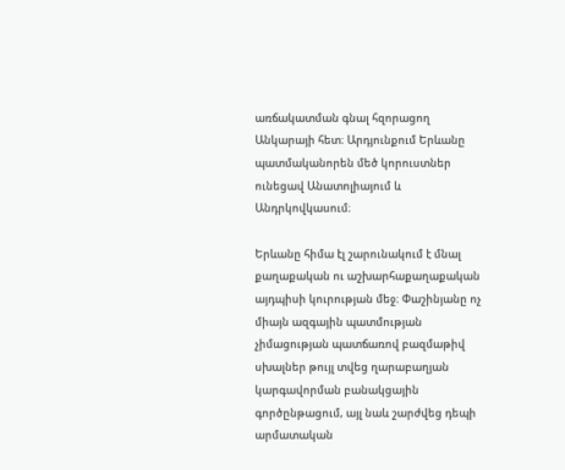առճակատման գնալ հզորացող Անկարայի հետ։ Արդյունքում Երևանը պատմականորեն մեծ կորուստներ ունեցավ Անատոլիայում և Անդրկովկասում։

Երևանը հիմա էլ շարունակում է մնալ քաղաքական ու աշխարհաքաղաքական այդպիսի կուրության մեջ։ Փաշինյանը ոչ միայն ազգային պատմության չիմացության պատճառով բազմաթիվ սխալներ թույլ տվեց ղարաբաղյան կարգավորման բանակցային գործընթացում, այլ նաև շարժվեց դեպի արմատական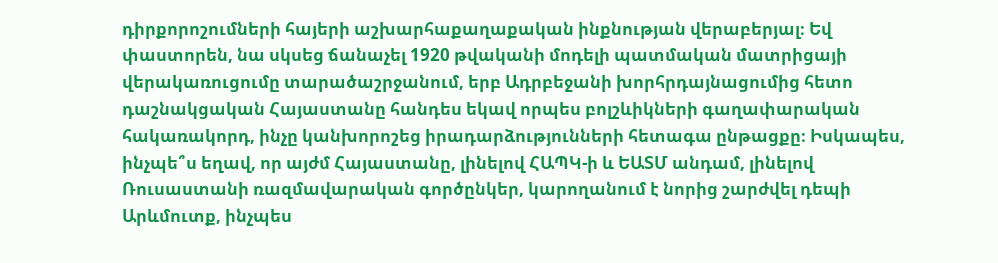դիրքորոշումների հայերի աշխարհաքաղաքական ինքնության վերաբերյալ։ Եվ փաստորեն, նա սկսեց ճանաչել 1920 թվականի մոդելի պատմական մատրիցայի վերակառուցումը տարածաշրջանում, երբ Ադրբեջանի խորհրդայնացումից հետո դաշնակցական Հայաստանը հանդես եկավ որպես բոլշևիկների գաղափարական հակառակորդ, ինչը կանխորոշեց իրադարձությունների հետագա ընթացքը։ Իսկապես, ինչպե՞ս եղավ, որ այժմ Հայաստանը, լինելով ՀԱՊԿ-ի և ԵԱՏՄ անդամ, լինելով Ռուսաստանի ռազմավարական գործընկեր, կարողանում է նորից շարժվել դեպի Արևմուտք, ինչպես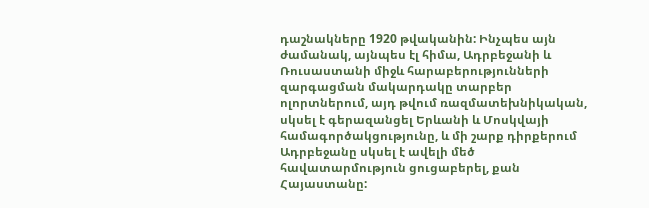դաշնակները 1920 թվականին: Ինչպես այն ժամանակ, այնպես էլ հիմա, Ադրբեջանի և Ռուսաստանի միջև հարաբերությունների զարգացման մակարդակը տարբեր ոլորտներում, այդ թվում ռազմատեխնիկական, սկսել է գերազանցել Երևանի և Մոսկվայի համագործակցությունը, և մի շարք դիրքերում Ադրբեջանը սկսել է ավելի մեծ հավատարմություն ցուցաբերել, քան Հայաստանը: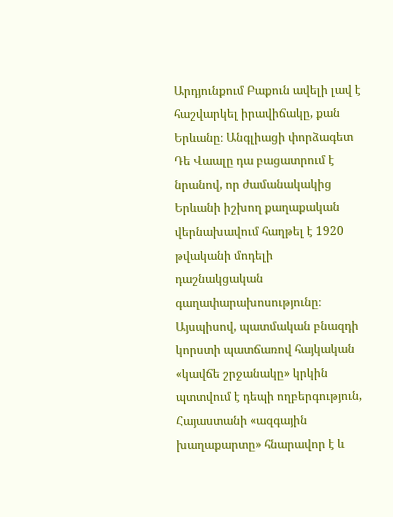Արդյունքում Բաքուն ավելի լավ է հաշվարկել իրավիճակը, քան Երևանը։ Անգլիացի փորձագետ Դե Վաալը դա բացատրում է նրանով, որ ժամանակակից Երևանի իշխող քաղաքական վերնախավում հաղթել է 1920 թվականի մոդելի դաշնակցական գաղափարախոսությունը։ Այսպիսով, պատմական բնազդի կորստի պատճառով հայկական «կավճե շրջանակը» կրկին պտտվում է դեպի ողբերգություն, Հայաստանի «ազգային խաղաքարտը» հնարավոր է և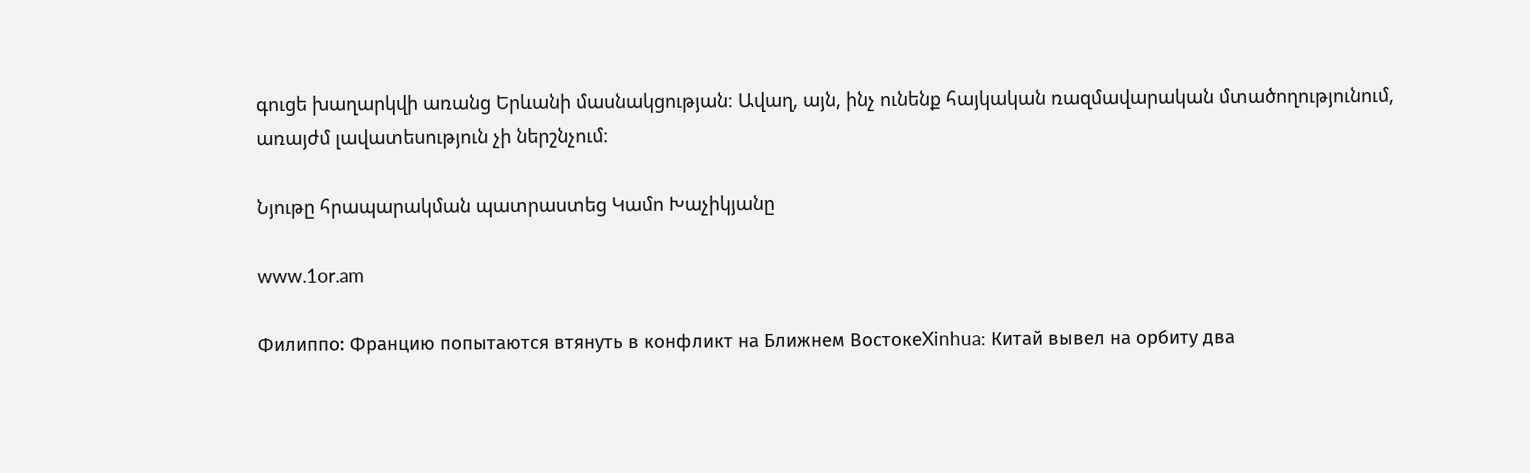գուցե խաղարկվի առանց Երևանի մասնակցության։ Ավաղ, այն, ինչ ունենք հայկական ռազմավարական մտածողությունում, առայժմ լավատեսություն չի ներշնչում։

Նյութը հրապարակման պատրաստեց Կամո Խաչիկյանը

www.1or.am

Филиппо: Францию попытаются втянуть в конфликт на Ближнем ВостокеXinhua: Китай вывел на орбиту два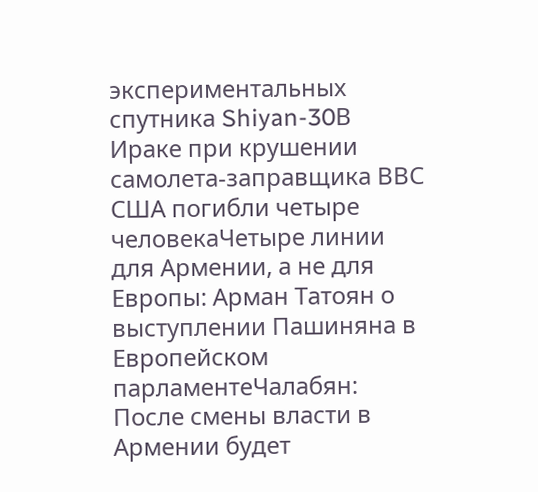экспериментальных спутника Shiyan-30В Ираке при крушении самолета-заправщика ВВС США погибли четыре человекаЧетыре линии для Армении, а не для Европы: Арман Татоян о выступлении Пашиняна в Европейском парламентеЧалабян: После смены власти в Армении будет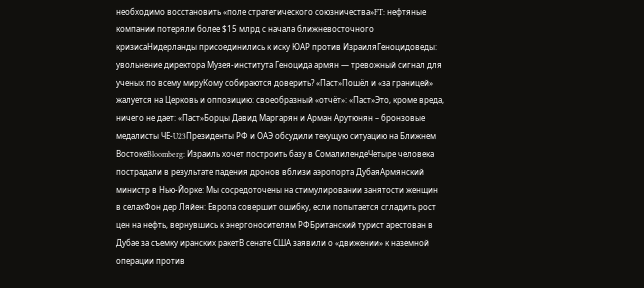необходимо восстановить «поле стратегического союзничества»FT: нефтяные компании потеряли более $15 млрд с начала ближневосточного кризисаНидерланды присоединились к иску ЮАР против ИзраиляГеноцидоведы: увольнение директора Музея-института Геноцида армян — тревожный сигнал для ученых по всему мируКому собираются доверить? «Паст»Пошёл и «за границей» жалуется на Церковь и оппозицию: своеобразный «отчёт»: «Паст»Это, кроме вреда, ничего не дает: «Паст»Борцы Давид Маргарян и Арман Арутюнян – бронзовые медалисты ЧЕ‑U23Президенты РФ и ОАЭ обсудили текущую ситуацию на Ближнем ВостокеBloomberg: Израиль хочет построить базу в СомалилендеЧетыре человека пострадали в результате падения дронов вблизи аэропорта ДубаяАрмянский министр в Нью-Йорке: Мы сосредоточены на стимулировании занятости женщин в селахФон дер Ляйен: Европа совершит ошибку, если попытается сгладить рост цен на нефть, вернувшись к энергоносителям РФБританский турист арестован в Дубае за съемку иранских ракетВ сенате США заявили о «движении» к наземной операции против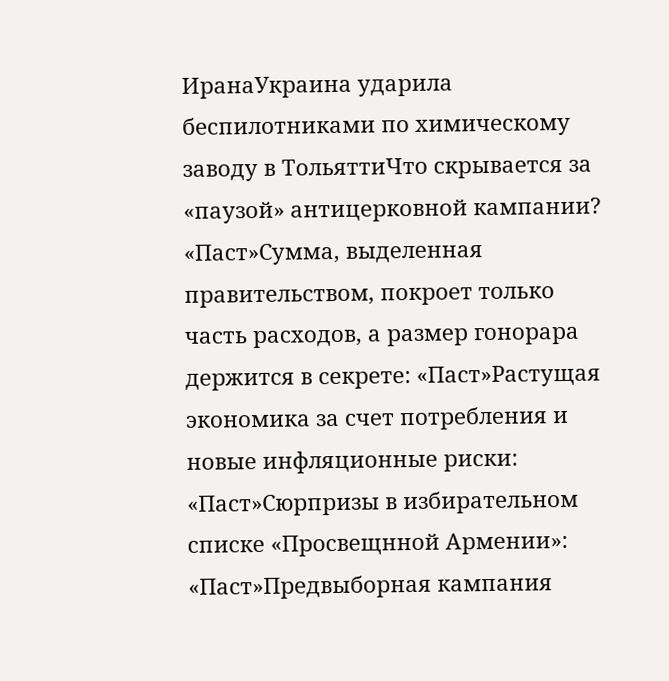ИранаУкраина ударила беспилотниками по химическому заводу в ТольяттиЧто скрывается за «паузой» антицерковной кампании? «Паст»Сумма, выделенная правительством, покроет только часть расходов, а размер гонорара держится в секрете: «Паст»Растущая экономика за счет потребления и новые инфляционные риски: «Паст»Сюрпризы в избирательном списке «Просвещнной Армении»: «Паст»Предвыборная кампания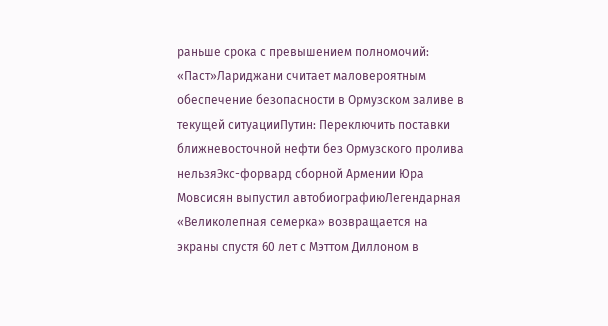раньше срока с превышением полномочий: «Паст»Лариджани считает маловероятным обеспечение безопасности в Ормузском заливе в текущей ситуацииПутин: Переключить поставки ближневосточной нефти без Ормузского пролива нельзяЭкс-форвард сборной Армении Юра Мовсисян выпустил автобиографиюЛегендарная «Великолепная семерка» возвращается на экраны спустя 60 лет с Мэттом Диллоном в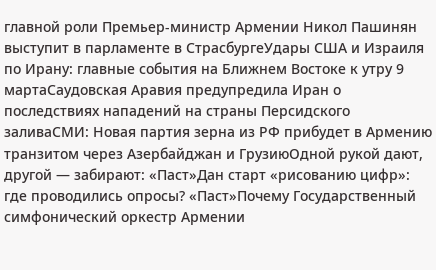главной роли Премьер-министр Армении Никол Пашинян выступит в парламенте в СтрасбургеУдары США и Израиля по Ирану: главные события на Ближнем Востоке к утру 9 мартаСаудовская Аравия предупредила Иран о последствиях нападений на страны Персидского заливаСМИ: Новая партия зерна из РФ прибудет в Армению транзитом через Азербайджан и ГрузиюОдной рукой дают, другой — забирают: «Паст»Дан старт «рисованию цифр»: где проводились опросы? «Паст»Почему Государственный симфонический оркестр Армении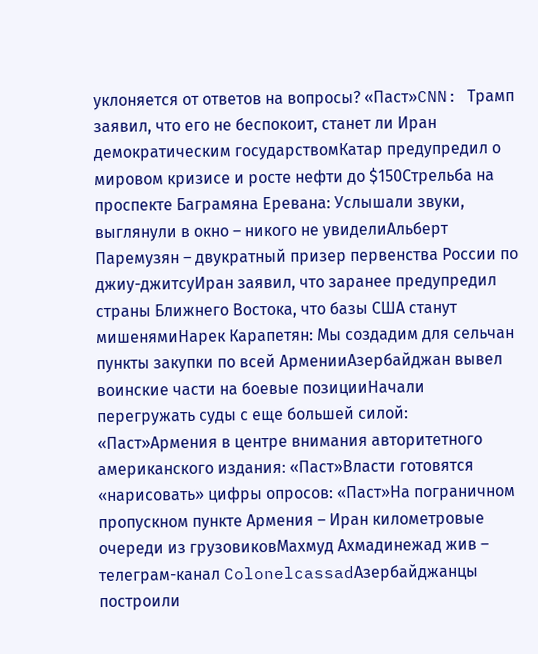уклоняется от ответов на вопросы? «Паст»CNN: Трамп заявил, что его не беспокоит, станет ли Иран демократическим государствомКатар предупредил о мировом кризисе и росте нефти до $150Стрельба на проспекте Баграмяна Еревана: Услышали звуки, выглянули в окно – никого не увиделиАльберт Паремузян – двукратный призер первенства России по джиу-джитсуИран заявил, что заранее предупредил страны Ближнего Востока, что базы США станут мишенямиНарек Карапетян: Мы создадим для сельчан пункты закупки по всей АрменииАзербайджан вывел воинские части на боевые позицииНачали перегружать суды с еще большей силой: «Паст»Армения в центре внимания авторитетного американского издания։ «Паст»Власти готовятся «нарисовать» цифры опросов: «Паст»На пограничном пропускном пункте Армения – Иран километровые очереди из грузовиковМахмуд Ахмадинежад жив – телеграм-канал ColonelcassadАзербайджанцы построили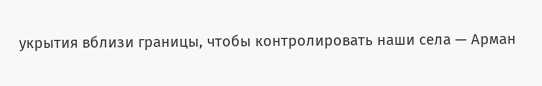укрытия вблизи границы, чтобы контролировать наши села — Арман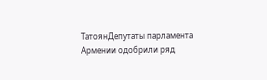ТатоянДепутаты парламента Армении одобрили ряд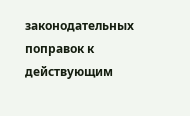законодательных поправок к действующим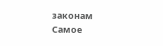законам
Самое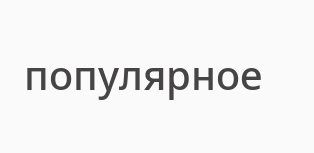популярное